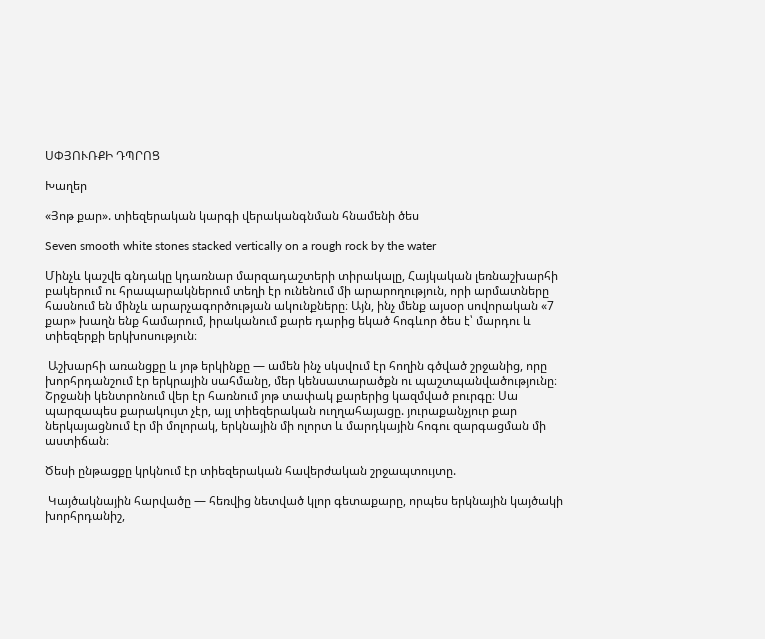ՍՓՅՈՒՌՔԻ ԴՊՐՈՑ

Խաղեր

«Յոթ քար». տիեզերական կարգի վերականգնման հնամենի ծես

Seven smooth white stones stacked vertically on a rough rock by the water

Մինչև կաշվե գնդակը կդառնար մարզադաշտերի տիրակալը, Հայկական լեռնաշխարհի բակերում ու հրապարակներում տեղի էր ունենում մի արարողություն, որի արմատները հասնում են մինչև արարչագործության ակունքները։ Այն, ինչ մենք այսօր սովորական «7 քար» խաղն ենք համարում, իրականում քարե դարից եկած հոգևոր ծես է՝ մարդու և տիեզերքի երկխոսություն։

 Աշխարհի առանցքը և յոթ երկինքը — ամեն ինչ սկսվում էր հողին գծված շրջանից, որը խորհրդանշում էր երկրային սահմանը, մեր կենսատարածքն ու պաշտպանվածությունը։ Շրջանի կենտրոնում վեր էր հառնում յոթ տափակ քարերից կազմված բուրգը։ Սա պարզապես քարակույտ չէր, այլ տիեզերական ուղղահայացը. յուրաքանչյուր քար ներկայացնում էր մի մոլորակ, երկնային մի ոլորտ և մարդկային հոգու զարգացման մի աստիճան։

Ծեսի ընթացքը կրկնում էր տիեզերական հավերժական շրջապտույտը.

 Կայծակնային հարվածը — հեռվից նետված կլոր գետաքարը, որպես երկնային կայծակի խորհրդանիշ,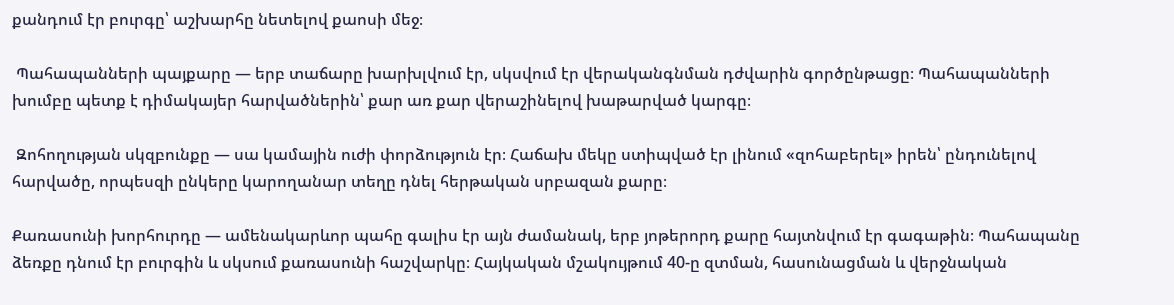քանդում էր բուրգը՝ աշխարհը նետելով քաոսի մեջ։

 Պահապանների պայքարը — երբ տաճարը խարխլվում էր, սկսվում էր վերականգնման դժվարին գործընթացը։ Պահապանների խումբը պետք է դիմակայեր հարվածներին՝ քար առ քար վերաշինելով խաթարված կարգը։

 Զոհողության սկզբունքը — սա կամային ուժի փորձություն էր։ Հաճախ մեկը ստիպված էր լինում «զոհաբերել» իրեն՝ ընդունելով հարվածը, որպեսզի ընկերը կարողանար տեղը դնել հերթական սրբազան քարը։

Քառասունի խորհուրդը — ամենակարևոր պահը գալիս էր այն ժամանակ, երբ յոթերորդ քարը հայտնվում էր գագաթին։ Պահապանը ձեռքը դնում էր բուրգին և սկսում քառասունի հաշվարկը։ Հայկական մշակույթում 40-ը զտման, հասունացման և վերջնական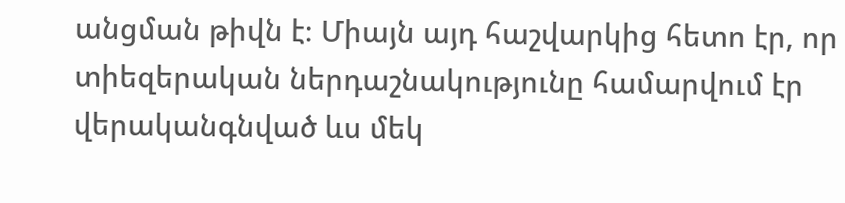անցման թիվն է։ Միայն այդ հաշվարկից հետո էր, որ տիեզերական ներդաշնակությունը համարվում էր վերականգնված ևս մեկ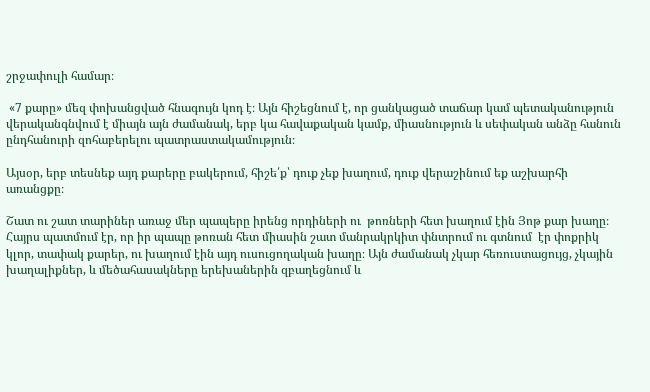շրջափուլի համար։

 «7 քարը» մեզ փոխանցված հնագույն կոդ է։ Այն հիշեցնում է, որ ցանկացած տաճար կամ պետականություն վերականգնվում է միայն այն ժամանակ, երբ կա հավաքական կամք, միասնություն և սեփական անձը հանուն ընդհանուրի զոհաբերելու պատրաստակամություն։

Այսօր, երբ տեսնեք այդ քարերը բակերում, հիշե՛ք՝ դուք չեք խաղում, դուք վերաշինում եք աշխարհի առանցքը։

Շատ ու շատ տարիներ առաջ մեր պապերը իրենց որդիների ու  թոռների հետ խաղում էին Յոթ քար խաղը։ Հայրս պատմում էր, որ իր պապը թոռան հետ միասին շատ մանրակրկիտ փնտրում ու գտնում  էր փոքրիկ կլոր, տափակ քարեր, ու խաղում էին այդ ուսուցողական խաղը։ Այն ժամանակ չկար հեռուստացույց, չկային խաղալիքներ, և մեծահասակները երեխաներին զբաղեցնում և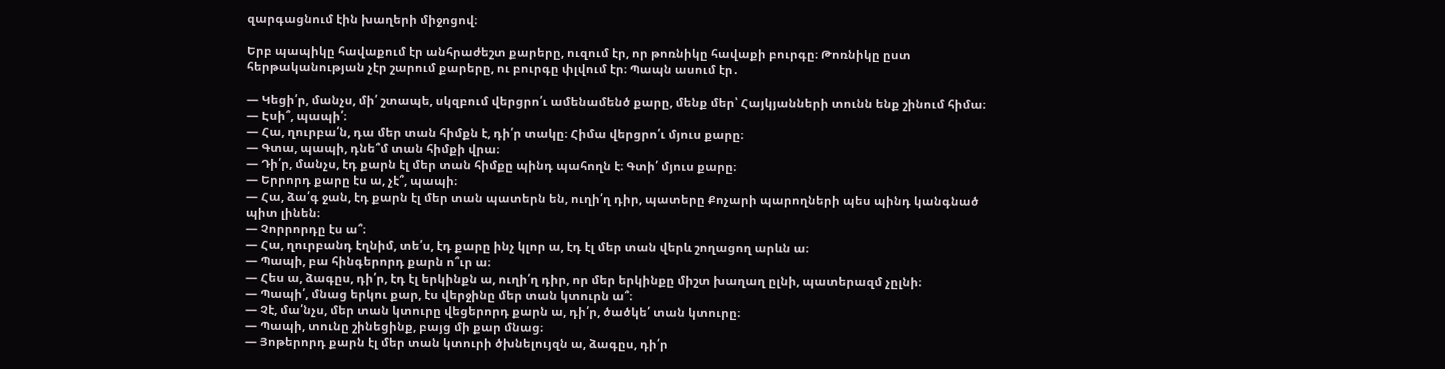զարգացնում էին խաղերի միջոցով։

Երբ պապիկը հավաքում էր անհրաժեշտ քարերը, ուզում էր, որ թոռնիկը հավաքի բուրգը։ Թոռնիկը ըստ հերթականության չէր շարում քարերը, ու բուրգը փլվում էր։ Պապն ասում էր․

— Կեցի՛ր, մանչս, մի՛ շտապե, սկզբում վերցրո՛ւ ամենամենծ քարը, մենք մեր՝ Հայկյանների տունն ենք շինում հիմա։
— Էսի՞, պապի՛։
— Հա, ղուրբա՛ն, դա մեր տան հիմքն է, դի՛ր տակը։ Հիմա վերցրո՛ւ մյուս քարը։
— Գտա, պապի, դնե՞մ տան հիմքի վրա։
— Դի՛ր, մանչս, էդ քարն էլ մեր տան հիմքը պինդ պահողն է։ Գտի՛ մյուս քարը։
— Երրորդ քարը էս ա, չէ՞, պապի։
— Հա, ձա՛գ ջան, էդ քարն էլ մեր տան պատերն են, ուղի՛ղ դիր, պատերը Քոչարի պարողների պես պինդ կանգնած պիտ լինեն։
— Չորրորդը էս ա՞։
— Հա, ղուրբանդ էղնիմ, տե՛ս, էդ քարը ինչ կլոր ա, էդ էլ մեր տան վերև շողացող արևն ա։
— Պապի, բա հինգերորդ քարն ո՞ւր ա։
— Հես ա, ձագըս, դի՛ր, էդ էլ երկինքն ա, ուղի՛ղ դիր, որ մեր երկինքը միշտ խաղաղ ըլնի, պատերազմ չըլնի։
— Պապի՛, մնաց երկու քար, էս վերջինը մեր տան կտուրն ա՞։
— Չէ, մա՛նչս, մեր տան կտուրը վեցերորդ քարն ա, դի՛ր, ծածկե՛ տան կտուրը։
— Պապի, տունը շինեցինք, բայց մի քար մնաց։
— Յոթերորդ քարն էլ մեր տան կտուրի ծխնելույզն ա, ձագըս, դի՛ր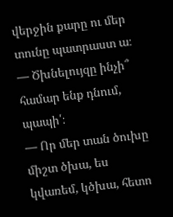վերջին քարը ու մեր տունը պատրաստ ա։
— Ծխնելույզը ինչի՞ համար ենք դնում, պապի՛։
— Որ մեր տան ծուխը միշտ ծխա, ես կվառեմ, կծխա, հետո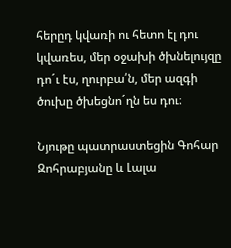հերըդ կվառի ու հետո էլ դու կվառես, մեր օջախի ծխնելույզը դո´ւ էս, ղուրբա՛ն, մեր ազգի ծուխը ծխեցնո´ղն ես դու։

Նյութը պատրաստեցին Գոհար Զոհրաբյանը և Լալա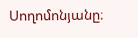Սողոմոնյանը։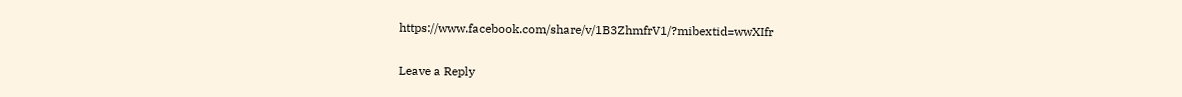https://www.facebook.com/share/v/1B3ZhmfrV1/?mibextid=wwXIfr

Leave a Reply